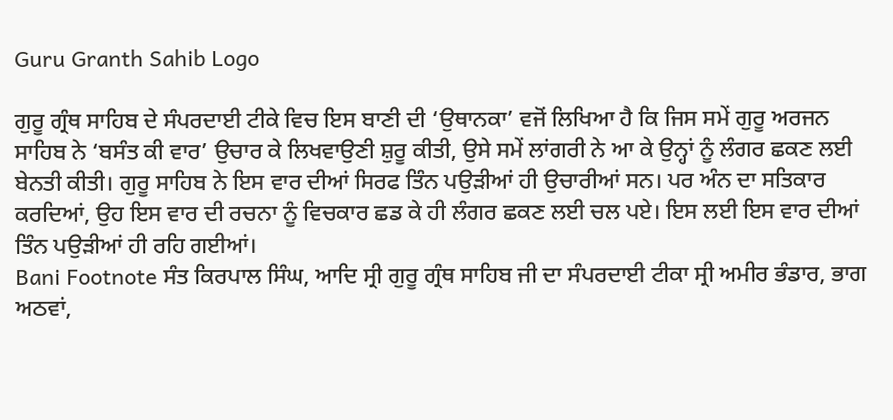Guru Granth Sahib Logo

ਗੁਰੂ ਗ੍ਰੰਥ ਸਾਹਿਬ ਦੇ ਸੰਪਰਦਾਈ ਟੀਕੇ ਵਿਚ ਇਸ ਬਾਣੀ ਦੀ ‘ਉਥਾਨਕਾ’ ਵਜੋਂ ਲਿਖਿਆ ਹੈ ਕਿ ਜਿਸ ਸਮੇਂ ਗੁਰੂ ਅਰਜਨ ਸਾਹਿਬ ਨੇ ‘ਬਸੰਤ ਕੀ ਵਾਰ’ ਉਚਾਰ ਕੇ ਲਿਖਵਾਉਣੀ ਸ਼ੁਰੂ ਕੀਤੀ, ਉਸੇ ਸਮੇਂ ਲਾਂਗਰੀ ਨੇ ਆ ਕੇ ਉਨ੍ਹਾਂ ਨੂੰ ਲੰਗਰ ਛਕਣ ਲਈ ਬੇਨਤੀ ਕੀਤੀ। ਗੁਰੂ ਸਾਹਿਬ ਨੇ ਇਸ ਵਾਰ ਦੀਆਂ ਸਿਰਫ ਤਿੰਨ ਪਉੜੀਆਂ ਹੀ ਉਚਾਰੀਆਂ ਸਨ। ਪਰ ਅੰਨ ਦਾ ਸਤਿਕਾਰ ਕਰਦਿਆਂ, ਉਹ ਇਸ ਵਾਰ ਦੀ ਰਚਨਾ ਨੂੰ ਵਿਚਕਾਰ ਛਡ ਕੇ ਹੀ ਲੰਗਰ ਛਕਣ ਲਈ ਚਲ ਪਏ। ਇਸ ਲਈ ਇਸ ਵਾਰ ਦੀਆਂ ਤਿੰਨ ਪਉੜੀਆਂ ਹੀ ਰਹਿ ਗਈਆਂ।
Bani Footnote ਸੰਤ ਕਿਰਪਾਲ ਸਿੰਘ, ਆਦਿ ਸ੍ਰੀ ਗੁਰੂ ਗ੍ਰੰਥ ਸਾਹਿਬ ਜੀ ਦਾ ਸੰਪਰਦਾਈ ਟੀਕਾ ਸ੍ਰੀ ਅਮੀਰ ਭੰਡਾਰ, ਭਾਗ ਅਠਵਾਂ,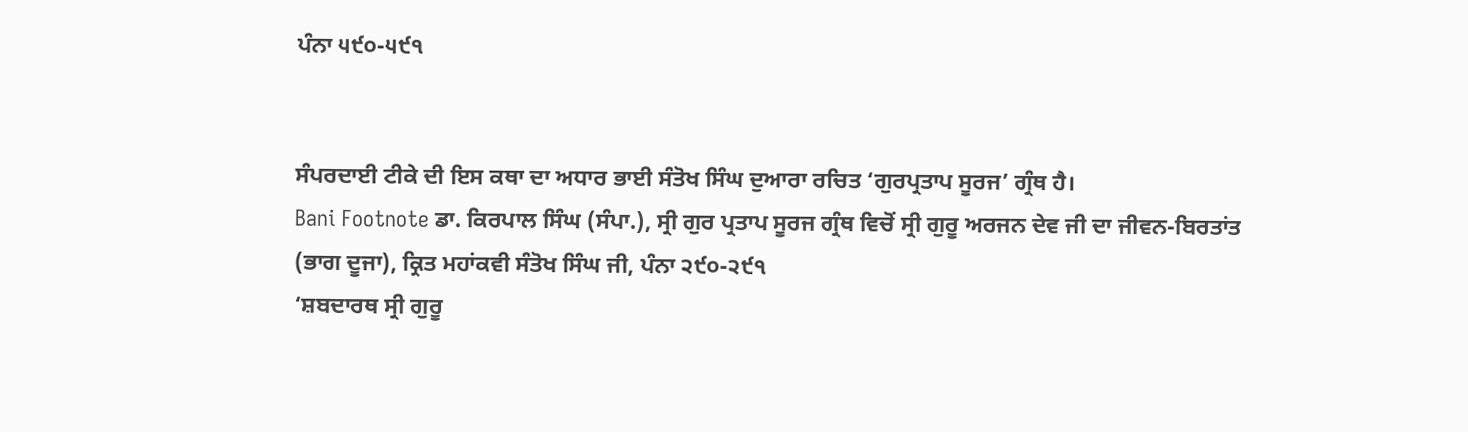ਪੰਨਾ ੫੯੦-੫੯੧


ਸੰਪਰਦਾਈ ਟੀਕੇ ਦੀ ਇਸ ਕਥਾ ਦਾ ਅਧਾਰ ਭਾਈ ਸੰਤੋਖ ਸਿੰਘ ਦੁਆਰਾ ਰਚਿਤ ‘ਗੁਰਪ੍ਰਤਾਪ ਸੂਰਜ’ ਗ੍ਰੰਥ ਹੈ।
Bani Footnote ਡਾ. ਕਿਰਪਾਲ ਸਿੰਘ (ਸੰਪਾ.), ਸ੍ਰੀ ਗੁਰ ਪ੍ਰਤਾਪ ਸੂਰਜ ਗ੍ਰੰਥ ਵਿਚੋਂ ਸ੍ਰੀ ਗੁਰੂ ਅਰਜਨ ਦੇਵ ਜੀ ਦਾ ਜੀਵਨ-ਬਿਰਤਾਂਤ (ਭਾਗ ਦੂਜਾ), ਕ੍ਰਿਤ ਮਹਾਂਕਵੀ ਸੰਤੋਖ ਸਿੰਘ ਜੀ, ਪੰਨਾ ੨੯੦-੨੯੧
‘ਸ਼ਬਦਾਰਥ ਸ੍ਰੀ ਗੁਰੂ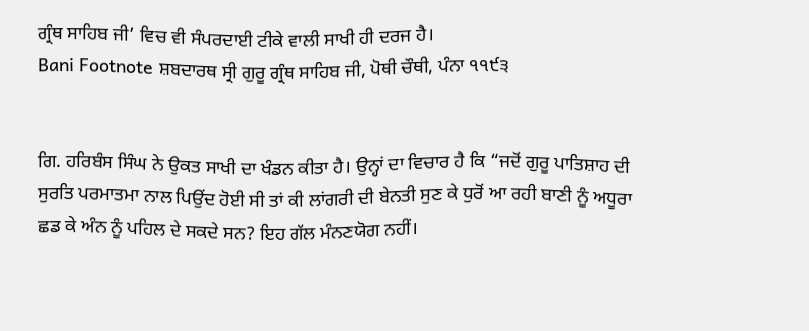ਗ੍ਰੰਥ ਸਾਹਿਬ ਜੀ’ ਵਿਚ ਵੀ ਸੰਪਰਦਾਈ ਟੀਕੇ ਵਾਲੀ ਸਾਖੀ ਹੀ ਦਰਜ ਹੈ।
Bani Footnote ਸ਼ਬਦਾਰਥ ਸ੍ਰੀ ਗੁਰੂ ਗ੍ਰੰਥ ਸਾਹਿਬ ਜੀ, ਪੋਥੀ ਚੌਥੀ, ਪੰਨਾ ੧੧੯੩


ਗਿ. ਹਰਿਬੰਸ ਸਿੰਘ ਨੇ ਉਕਤ ਸਾਖੀ ਦਾ ਖੰਡਨ ਕੀਤਾ ਹੈ। ਉਨ੍ਹਾਂ ਦਾ ਵਿਚਾਰ ਹੈ ਕਿ “ਜਦੋਂ ਗੁਰੂ ਪਾਤਿਸ਼ਾਹ ਦੀ ਸੁਰਤਿ ਪਰਮਾਤਮਾ ਨਾਲ ਪਿਉਂਦ ਹੋਈ ਸੀ ਤਾਂ ਕੀ ਲਾਂਗਰੀ ਦੀ ਬੇਨਤੀ ਸੁਣ ਕੇ ਧੁਰੋਂ ਆ ਰਹੀ ਬਾਣੀ ਨੂੰ ਅਧੂਰਾ ਛਡ ਕੇ ਅੰਨ ਨੂੰ ਪਹਿਲ ਦੇ ਸਕਦੇ ਸਨ? ਇਹ ਗੱਲ ਮੰਨਣਯੋਗ ਨਹੀਂ।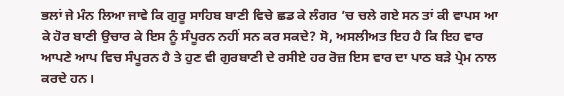ਭਲਾਂ ਜੇ ਮੰਨ ਲਿਆ ਜਾਵੇ ਕਿ ਗੁਰੂ ਸਾਹਿਬ ਬਾਣੀ ਵਿਚੇ ਛਡ ਕੇ ਲੰਗਰ ’ਚ ਚਲੇ ਗਏ ਸਨ ਤਾਂ ਕੀ ਵਾਪਸ ਆ ਕੇ ਹੋਰ ਬਾਣੀ ਉਚਾਰ ਕੇ ਇਸ ਨੂੰ ਸੰਪੂਰਨ ਨਹੀਂ ਸਨ ਕਰ ਸਕਦੇ? ਸੋ, ਅਸਲੀਅਤ ਇਹ ਹੈ ਕਿ ਇਹ ਵਾਰ ਆਪਣੇ ਆਪ ਵਿਚ ਸੰਪੂਰਨ ਹੈ ਤੇ ਹੁਣ ਵੀ ਗੁਰਬਾਣੀ ਦੇ ਰਸੀਏ ਹਰ ਰੋਜ਼ ਇਸ ਵਾਰ ਦਾ ਪਾਠ ਬੜੇ ਪ੍ਰੇਮ ਨਾਲ ਕਰਦੇ ਹਨ।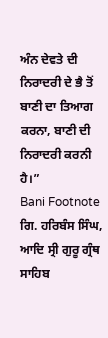ਅੰਨ ਦੇਵਤੇ ਦੀ ਨਿਰਾਦਰੀ ਦੇ ਭੈ ਤੋਂ ਬਾਣੀ ਦਾ ਤਿਆਗ ਕਰਨਾ, ਬਾਣੀ ਦੀ ਨਿਰਾਦਰੀ ਕਰਨੀ ਹੈ।”
Bani Footnote ਗਿ. ਹਰਿਬੰਸ ਸਿੰਘ, ਆਦਿ ਸ੍ਰੀ ਗੁਰੂ ਗ੍ਰੰਥ ਸਾਹਿਬ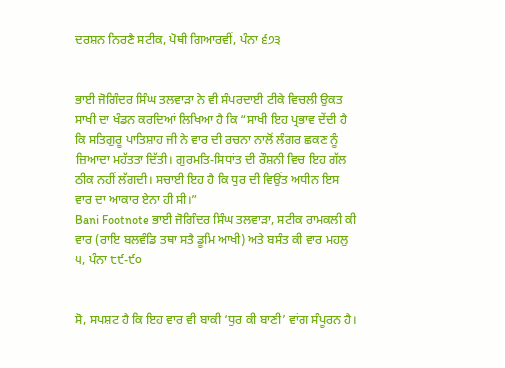ਦਰਸ਼ਨ ਨਿਰਣੈ ਸਟੀਕ, ਪੋਥੀ ਗਿਆਰਵੀਂ, ਪੰਨਾ ੬੭੩


ਭਾਈ ਜੋਗਿੰਦਰ ਸਿੰਘ ਤਲਵਾੜਾ ਨੇ ਵੀ ਸੰਪਰਦਾਈ ਟੀਕੇ ਵਿਚਲੀ ਉਕਤ ਸਾਖੀ ਦਾ ਖੰਡਨ ਕਰਦਿਆਂ ਲਿਖਿਆ ਹੈ ਕਿ “ਸਾਖੀ ਇਹ ਪ੍ਰਭਾਵ ਦੇਂਦੀ ਹੈ ਕਿ ਸਤਿਗੁਰੂ ਪਾਤਿਸ਼ਾਹ ਜੀ ਨੇ ਵਾਰ ਦੀ ਰਚਨਾ ਨਾਲੋਂ ਲੰਗਰ ਛਕਣ ਨੂੰ ਜ਼ਿਆਦਾ ਮਹੱਤਤਾ ਦਿੱਤੀ। ਗੁਰਮਤਿ-ਸਿਧਾਂਤ ਦੀ ਰੌਸ਼ਨੀ ਵਿਚ ਇਹ ਗੱਲ ਠੀਕ ਨਹੀਂ ਲੱਗਦੀ। ਸਚਾਈ ਇਹ ਹੈ ਕਿ ਧੁਰ ਦੀ ਵਿਉਂਤ ਅਧੀਨ ਇਸ ਵਾਰ ਦਾ ਆਕਾਰ ਏਨਾ ਹੀ ਸੀ।”
Bani Footnote ਭਾਈ ਜੋਗਿੰਦਰ ਸਿੰਘ ਤਲਵਾੜਾ, ਸਟੀਕ ਰਾਮਕਲੀ ਕੀ ਵਾਰ (ਰਾਇ ਬਲਵੰਡਿ ਤਥਾ ਸਤੈ ਡੂਮਿ ਆਖੀ) ਅਤੇ ਬਸੰਤ ਕੀ ਵਾਰ ਮਹਲੁ ੫, ਪੰਨਾ ੮੯-੯੦


ਸੋ, ਸਪਸ਼ਟ ਹੈ ਕਿ ਇਹ ਵਾਰ ਵੀ ਬਾਕੀ ‘ਧੁਰ ਕੀ ਬਾਣੀ’ ਵਾਂਗ ਸੰਪੂਰਨ ਹੈ।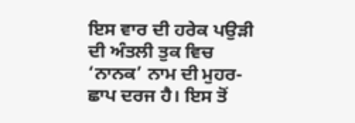ਇਸ ਵਾਰ ਦੀ ਹਰੇਕ ਪਉੜੀ ਦੀ ਅੰਤਲੀ ਤੁਕ ਵਿਚ ‘ਨਾਨਕ’ ਨਾਮ ਦੀ ਮੁਹਰ-ਛਾਪ ਦਰਜ ਹੈ। ਇਸ ਤੋਂ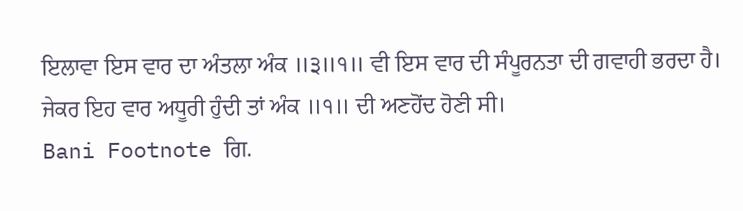ਇਲਾਵਾ ਇਸ ਵਾਰ ਦਾ ਅੰਤਲਾ ਅੰਕ ॥੩॥੧॥ ਵੀ ਇਸ ਵਾਰ ਦੀ ਸੰਪੂਰਨਤਾ ਦੀ ਗਵਾਹੀ ਭਰਦਾ ਹੈ। ਜੇਕਰ ਇਹ ਵਾਰ ਅਧੂਰੀ ਹੁੰਦੀ ਤਾਂ ਅੰਕ ॥੧॥ ਦੀ ਅਣਹੋਂਦ ਹੋਣੀ ਸੀ।
Bani Footnote ਗਿ.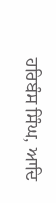ਹਰਿਬੰਸ ਸਿੰਘ, ਆਦਿ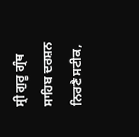ਸ੍ਰੀ ਗੁਰੂ ਗ੍ਰੰਥ ਸਾਹਿਬ ਦਰਸ਼ਨ ਨਿਰਣੈ ਸਟੀਕ,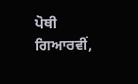ਪੋਥੀ ਗਿਆਰਵੀਂ,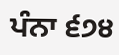ਪੰਨਾ ੬੭੪